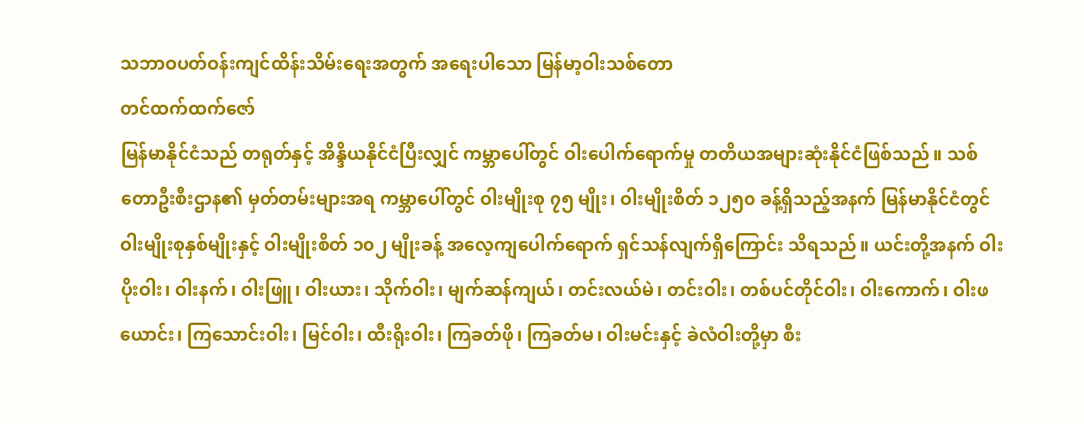သဘာဝပတ်ဝန်းကျင်ထိန်းသိမ်းရေးအတွက် အရေးပါသော မြန်မာ့ဝါးသစ်တော
တင်ထက်ထက်ဇော်
မြန်မာနိုင်ငံသည် တရုတ်နှင့် အိန္ဒိယနိုင်ငံပြီးလျှင် ကမ္ဘာပေါ်တွင် ဝါးပေါက်ရောက်မှု တတိယအများဆုံးနိုင်ငံဖြစ်သည်။ သစ်တောဦးစီးဌာန၏ မှတ်တမ်းများအရ ကမ္ဘာပေါ်တွင် ဝါးမျိုးစု ၇၅ မျိုး၊ ဝါးမျိုးစိတ် ၁၂၅၀ ခန့်ရှိသည့်အနက် မြန်မာနိုင်ငံတွင် ဝါးမျိုးစုနှစ်မျိုးနှင့် ဝါးမျိုးစိတ် ၁၀၂ မျိုးခန့် အလေ့ကျပေါက်ရောက် ရှင်သန်လျက်ရှိကြောင်း သိရသည်။ ယင်းတို့အနက် ဝါးပိုးဝါး၊ ဝါးနက်၊ ဝါးဖြူ၊ ဝါးယား၊ သိုက်ဝါး၊ မျက်ဆန်ကျယ်၊ တင်းလယ်မဲ၊ တင်းဝါး၊ တစ်ပင်တိုင်ဝါး၊ ဝါးကောက်၊ ဝါးဖယောင်း၊ ကြသောင်းဝါး၊ မြင်ဝါး၊ ထီးရိုးဝါး၊ ကြခတ်ဖို၊ ကြခတ်မ၊ ဝါးမင်းနှင့် ခဲလံဝါးတို့မှာ စီး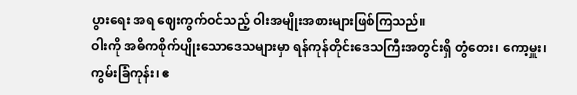ပွားရေး အရ ဈေးကွက်ဝင်သည့် ဝါးအမျိုးအစားများဖြစ်ကြသည်။
ဝါးကို အဓိကစိုက်ပျိုးသောဒေသများမှာ ရန်ကုန်တိုင်းဒေသကြီးအတွင်းရှိ တွံတေး၊ ကော့မှူး၊ ကွမ်းခြံကုန်း၊ ဧ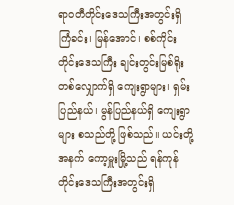ရာဝတီတိုင်းဒေသကြီးအတွင်းရှိ ကြံခင်း၊ မြန်အောင်၊ စစ်ကိုင်းတိုင်းဒေသကြီး ချင်းတွင်းမြစ်ရိုးတစ်လျှောက်ရှိ ကျေးရွာများ၊ ရှမ်းပြည်နယ်၊ မွန်ပြည်နယ်ရှိ ကျေးရွာများ စသည်တို့ ဖြစ်သည်။ ယင်းတို့အနက် ကော့မှူးမြို့သည် ရန်ကုန်တိုင်းဒေသကြီးအတွင်းရှိ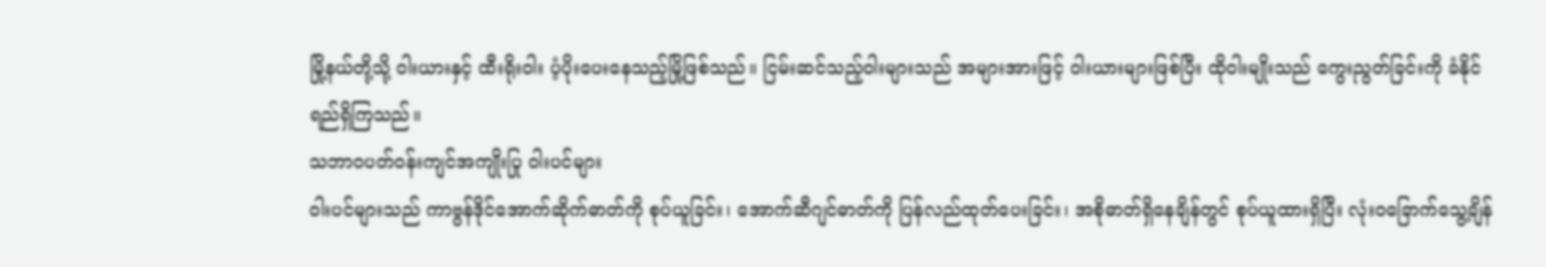မြို့နယ်တို့သို့ ဝါးယားနှင့် ထီးရိုးဝါး ပံ့ပိုးပေးနေသည့်မြို့ဖြစ်သည်။ ငြမ်းဆင်သည့်ဝါးများသည် အများအားဖြင့် ဝါးယားများဖြစ်ပြီး ထိုဝါးမျိုးသည် ကွေးညွတ်ခြင်းကို ခံနိုင်ရည်ရှိကြသည်။
သဘာဝပတ်ဝန်းကျင်အကျိုးပြု ဝါးပင်များ
ဝါးပင်များသည် ကာဗွန်ဒိုင်အောက်ဆိုက်ဓာတ်ကို စုပ်ယူခြင်း၊ အောက်ဆီဂျင်ဓာတ်ကို ပြန်လည်ထုတ်ပေးခြင်း၊ အစိုဓာတ်ရှိနေချိန်တွင် စုပ်ယူထားရှိပြီး လုံးဝခြောက်သွေ့ချိန်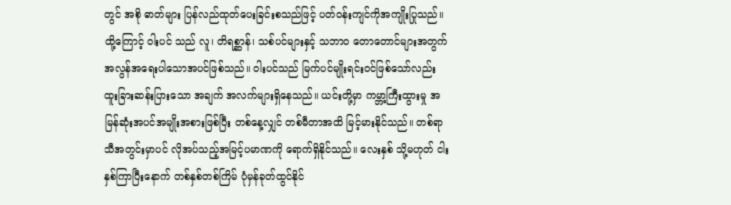တွင် အစို ဓာတ်များ ပြန်လည်ထုတ်ပေးခြင်းစသည်ဖြင့် ပတ်ဝန်းကျင်ကိုအကျိုးပြုသည်။ ထို့ကြောင့် ဝါးပင် သည် လူ၊ တိရစ္ဆာန်၊ သစ်ပင်များနှင့် သဘာဝ တောတောင်များအတွက် အလွန်အရေးပါသောအပင်ဖြစ်သည်။ ဝါးပင်သည် မြက်ပင်မျိုးရင်းဝင်ဖြစ်သော်လည်း ထူးခြားဆန်းပြားသော အချက် အလက်များရှိနေသည်။ ယင်းတို့မှာ ကမ္ဘာ့ကြီးထွားမှု အမြန်ဆုံးအပင်အမျိုးအစားဖြစ်ပြီး တစ်နေ့လျှင် တစ်မီတာအထိ မြင့်မားနိုင်သည်။ တစ်ရာသီအတွင်းမှာပင် လိုအပ်သည့်အမြင့်ပမာဏကို ရောက်ရှိနိုင်သည်။ လေးနှစ် သို့မဟုတ် ငါးနှစ်ကြာပြီးနောက် တစ်နှစ်တစ်ကြိမ် ပုံမှန်ခုတ်ထွင်နိုင်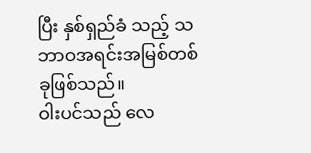ပြီး နှစ်ရှည်ခံ သည့် သဘာဝအရင်းအမြစ်တစ်ခုဖြစ်သည်။
ဝါးပင်သည် လေ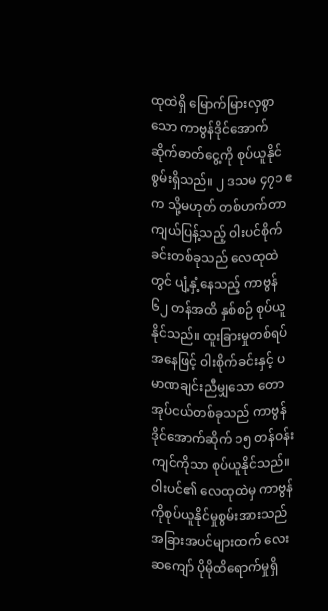ထုထဲရှိ မြောက်မြားလှစွာသော ကာဗွန်ဒိုင်အောက်ဆိုက်ဓာတ်ငွေ့ကို စုပ်ယူနိုင်စွမ်းရှိသည်။ ၂ ဒသမ ၄၇၁ ဧက သို့မဟုတ် တစ်ဟက်တာကျယ်ပြန့်သည့် ဝါးပင်စိုက်ခင်းတစ်ခုသည် လေထုထဲတွင် ပျံ့နှံ့နေသည့် ကာဗွန် ၆၂ တန်အထိ နှစ်စဉ် စုပ်ယူနိုင်သည်။ ထူးခြားမှုတစ်ရပ်အနေဖြင့် ဝါးစိုက်ခင်းနှင့် ပမာဏချင်းညီမျှသော တောအုပ်ငယ်တစ်ခုသည် ကာဗွန်ဒိုင်အောက်ဆိုက် ၁၅ တန်ဝန်းကျင်ကိုသာ စုပ်ယူနိုင်သည်။ ဝါးပင်၏ လေထုထဲမှ ကာဗွန်ကိုစုပ်ယူနိုင်မှုစွမ်းအားသည် အခြားအပင်များထက် လေးဆကျော် ပိုမိုထိရောက်မှုရှိ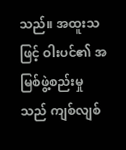သည်။ အထူးသဖြင့် ဝါးပင်၏ အမြစ်ဖွဲ့စည်းမှုသည် ကျစ်လျစ်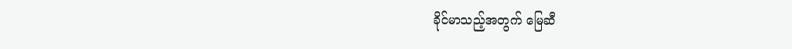ခိုင်မာသည့်အတွက် မြေဆီ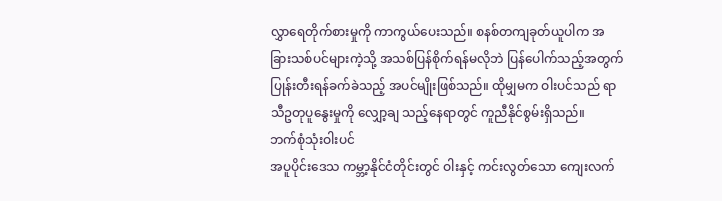လွှာရေတိုက်စားမှုကို ကာကွယ်ပေးသည်။ စနစ်တကျခုတ်ယူပါက အခြားသစ်ပင်များကဲ့သို့ အသစ်ပြန်စိုက်ရန်မလိုဘဲ ပြန်ပေါက်သည့်အတွက် ပြုန်းတီးရန်ခက်ခဲသည့် အပင်မျိုးဖြစ်သည်။ ထိုမျှမက ဝါးပင်သည် ရာသီဥတုပူနွေးမှုကို လျှော့ချ သည့်နေရာတွင် ကူညီနိုင်စွမ်းရှိသည်။
ဘက်စုံသုံးဝါးပင်
အပူပိုင်းဒေသ ကမ္ဘာ့နိုင်ငံတိုင်းတွင် ဝါးနှင့် ကင်းလွတ်သော ကျေးလက်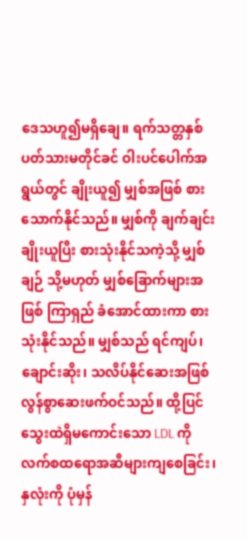ဒေသဟူ၍မရှိချေ။ ရက်သတ္တနှစ်ပတ်သားမတိုင်ခင် ဝါးပင်ပေါက်အရွယ်တွင် ချိုးယူ၍ မျှစ်အဖြစ် စားသောက်နိုင်သည်။ မျှစ်ကို ချက်ချင်းချိုးယူပြီး စားသုံးနိုင်သကဲ့သို့ မျှစ်ချဉ် သို့မဟုတ် မျှစ်ခြောက်များအဖြစ် ကြာရှည် ခံအောင်ထားကာ စားသုံးနိုင်သည်။ မျှစ်သည် ရင်ကျပ်၊ ချောင်းဆိုး၊ သလိပ်နိုင်ဆေးအဖြစ် လွန်စွာဆေးဖက်ဝင်သည်။ ထို့ပြင် သွေးထဲရှိမကောင်းသော LDL ကိုလက်စထရောအဆီများကျစေခြင်း၊ နှလုံးကို ပုံမှန်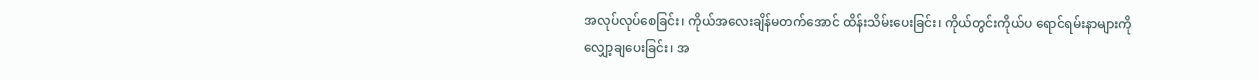အလုပ်လုပ်စေခြင်း၊ ကိုယ်အလေးချိန်မတက်အောင် ထိန်းသိမ်းပေးခြင်း၊ ကိုယ်တွင်းကိုယ်ပ ရောင်ရမ်းနာများကို လျှော့ချပေးခြင်း၊ အ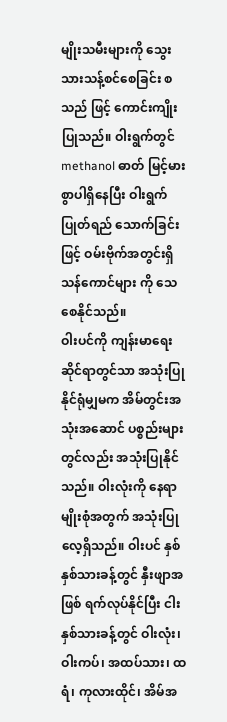မျိုးသမီးများကို သွေးသားသန့်စင်စေခြင်း စသည် ဖြင့် ကောင်းကျိုးပြုသည်။ ဝါးရွက်တွင် methanol ဓာတ် မြင့်မားစွာပါရှိနေပြီး ဝါးရွက်ပြုတ်ရည် သောက်ခြင်းဖြင့် ဝမ်းဗိုက်အတွင်းရှိ သန်ကောင်များ ကို သေစေနိုင်သည်။
ဝါးပင်ကို ကျန်းမာရေးဆိုင်ရာတွင်သာ အသုံးပြုနိုင်ရုံမျှမက အိမ်တွင်းအသုံးအဆောင် ပစ္စည်းများတွင်လည်း အသုံးပြုနိုင်သည်။ ဝါးလုံးကို နေရာမျိုးစုံအတွက် အသုံးပြုလေ့ရှိသည်။ ဝါးပင် နှစ်နှစ်သားခန့်တွင် နှီးဖျာအဖြစ် ရက်လုပ်နိုင်ပြီး ငါးနှစ်သားခန့်တွင် ဝါးလုံး၊ ဝါးကပ်၊ အထပ်သား၊ ထရံ၊ ကုလားထိုင်၊ အိမ်အ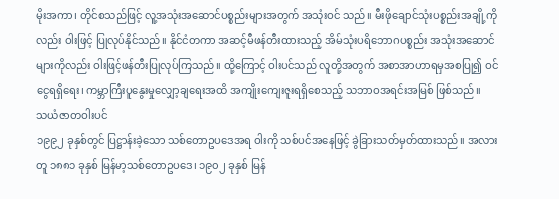မိုးအကာ၊ တိုင်စသည်ဖြင့် လူ့အသုံးအဆောင်ပစ္စည်းများအတွက် အသုံးဝင် သည်။ မီးဖိုချောင်သုံးပစ္စည်းအချို့ကိုလည်း ဝါးဖြင့် ပြုလုပ်နိုင်သည်။ နိုင်ငံတကာ အဆင့်မီဖန်တီးထားသည့် အိမ်သုံးပရိဘောဂပစ္စည်း အသုံးအဆောင်များကိုလည်း ဝါးဖြင့်ဖန်တီးပြုလုပ်ကြသည်။ ထို့ကြောင့် ဝါးပင်သည် လူတို့အတွက် အစာအာဟာရမှအစပြု၍ ဝင်ငွေရရှိရေး၊ ကမ္ဘာကြီးပူနွေးမှုလျှော့ချရေးအထိ အကျိုးကျေးဇူးရရှိစေသည့် သဘာဝအရင်းအမြစ် ဖြစ်သည်။
သယံဇာတဝါးပင်
၁၉၉၂ ခုနှစ်တွင် ပြဋ္ဌာန်းခဲ့သော သစ်တောဥပဒေအရ ဝါးကို သစ်ပင်အနေဖြင့် ခွဲခြားသတ်မှတ်ထားသည်။ အလားတူ ၁၈၈၁ ခုနှစ် မြန်မာ့သစ်တောဥပဒေ၊ ၁၉၀၂ ခုနှစ် မြန်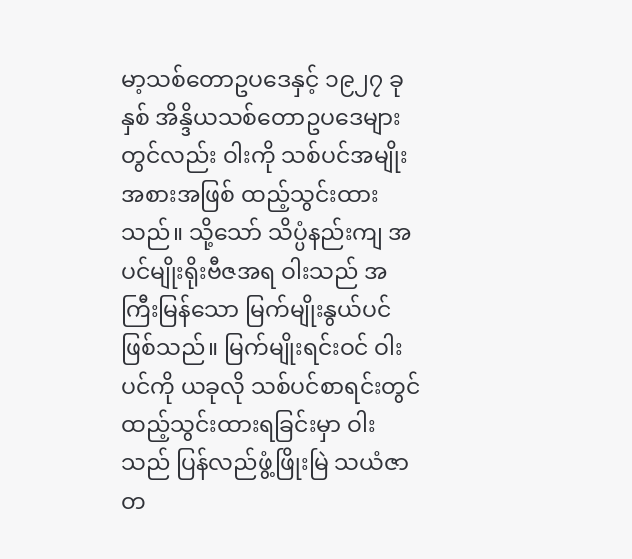မာ့သစ်တောဥပဒေနှင့် ၁၉၂၇ ခုနှစ် အိန္ဒိယသစ်တောဥပဒေများတွင်လည်း ဝါးကို သစ်ပင်အမျိုးအစားအဖြစ် ထည့်သွင်းထားသည်။ သို့သော် သိပ္ပံနည်းကျ အပင်မျိုးရိုးဗီဇအရ ဝါးသည် အကြီးမြန်သော မြက်မျိုးနွယ်ပင်ဖြစ်သည်။ မြက်မျိုးရင်းဝင် ဝါးပင်ကို ယခုလို သစ်ပင်စာရင်းတွင် ထည့်သွင်းထားရခြင်းမှာ ဝါးသည် ပြန်လည်ဖွံ့ဖြိုးမြဲ သယံဇာတ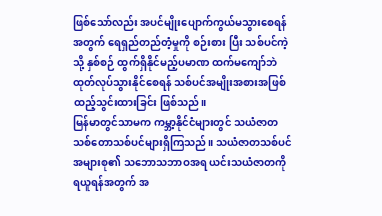ဖြစ်သော်လည်း အပင်မျိုးပျောက်ကွယ်မသွားစေရန်အတွက် ရေရှည်တည်တံ့မှုကို စဉ်းစား ပြီး သစ်ပင်ကဲ့သို့ နှစ်စဉ် ထွက်ရှိနိုင်မည့်ပမာဏ ထက်မကျော်ဘဲ ထုတ်လုပ်သွားနိုင်စေရန် သစ်ပင်အမျိုးအစားအဖြစ် ထည့်သွင်းထားခြင်း ဖြစ်သည်။
မြန်မာတွင်သာမက ကမ္ဘာ့နိုင်ငံများတွင် သယံဇာတသစ်တောသစ်ပင်များရှိကြသည်။ သယံဇာတသစ်ပင်အများစု၏ သဘောသဘာဝအရ ယင်းသယံဇာတကို ရယူရန်အတွက် အ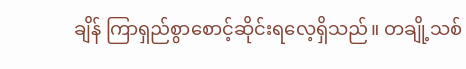ချိန် ကြာရှည်စွာစောင့်ဆိုင်းရလေ့ရှိသည်။ တချို့သစ်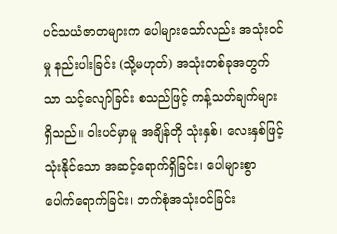ပင်သယံဇာတများက ပေါများသော်လည်း အသုံးဝင်မှု နည်းပါးခြင်း (သို့မဟုတ်) အသုံးတစ်ခုအတွက်သာ သင့်လျော်ခြင်း စသည်ဖြင့် ကန့်သတ်ချက်များ ရှိသည်။ ဝါးပင်မှာမူ အချိန်တို သုံးနှစ်၊ လေးနှစ်ဖြင့် သုံးနိုင်သော အဆင့်ရောက်ရှိခြင်း၊ ပေါများစွာ ပေါက်ရောက်ခြင်း၊ ဘက်စုံအသုံးဝင်ခြင်း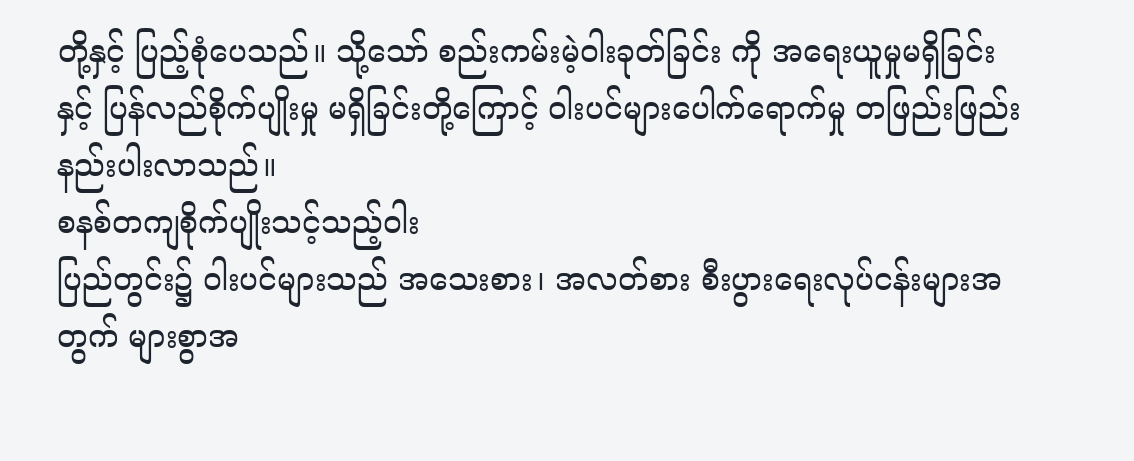တို့နှင့် ပြည့်စုံပေသည်။ သို့သော် စည်းကမ်းမဲ့ဝါးခုတ်ခြင်း ကို အရေးယူမှုမရှိခြင်းနှင့် ပြန်လည်စိုက်ပျိုးမှု မရှိခြင်းတို့ကြောင့် ဝါးပင်များပေါက်ရောက်မှု တဖြည်းဖြည်းနည်းပါးလာသည်။
စနစ်တကျစိုက်ပျိုးသင့်သည့်ဝါး
ပြည်တွင်း၌ ဝါးပင်များသည် အသေးစား၊ အလတ်စား စီးပွားရေးလုပ်ငန်းများအတွက် များစွာအ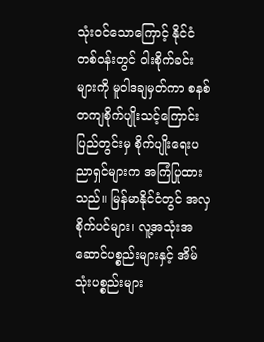သုံးဝင်သောကြောင့် နိုင်ငံတစ်ဝန်းတွင် ဝါးစိုက်ခင်းများကို မူဝါဒချမှတ်ကာ စနစ်တကျစိုက်ပျိုးသင့်ကြောင်း ပြည်တွင်းမှ စိုက်ပျိုးရေးပညာရှင်များက အကြံပြုထားသည်။ မြန်မာနိုင်ငံတွင် အလှစိုက်ပင်များ၊ လူ့အသုံးအဆောင်ပစ္စည်းများနှင့် အိမ်သုံးပစ္စည်းများ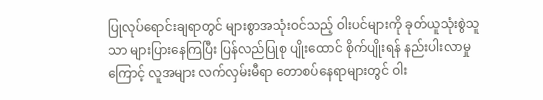ပြုလုပ်ရောင်းချရာတွင် များစွာအသုံးဝင်သည့် ဝါးပင်များကို ခုတ်ယူသုံးစွဲသူ သာ များပြားနေကြပြီး ပြန်လည်ပြုစု ပျိုးထောင် စိုက်ပျိုးရန် နည်းပါးလာမှုကြောင့် လူအများ လက်လှမ်းမီရာ တောစပ်နေရာများတွင် ဝါး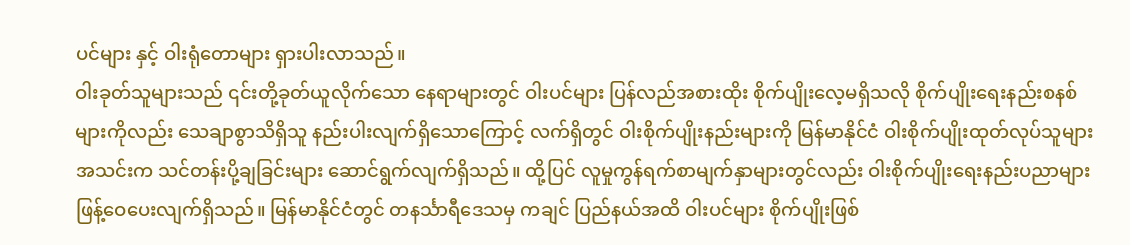ပင်များ နှင့် ဝါးရုံတောများ ရှားပါးလာသည်။
ဝါးခုတ်သူများသည် ၎င်းတို့ခုတ်ယူလိုက်သော နေရာများတွင် ဝါးပင်များ ပြန်လည်အစားထိုး စိုက်ပျိုးလေ့မရှိသလို စိုက်ပျိုးရေးနည်းစနစ်များကိုလည်း သေချာစွာသိရှိသူ နည်းပါးလျက်ရှိသောကြောင့် လက်ရှိတွင် ဝါးစိုက်ပျိုးနည်းများကို မြန်မာနိုင်ငံ ဝါးစိုက်ပျိုးထုတ်လုပ်သူများအသင်းက သင်တန်းပို့ချခြင်းများ ဆောင်ရွက်လျက်ရှိသည်။ ထို့ပြင် လူမှုကွန်ရက်စာမျက်နှာများတွင်လည်း ဝါးစိုက်ပျိုးရေးနည်းပညာများ ဖြန့်ဝေပေးလျက်ရှိသည်။ မြန်မာနိုင်ငံတွင် တနင်္သာရီဒေသမှ ကချင် ပြည်နယ်အထိ ဝါးပင်များ စိုက်ပျိုးဖြစ်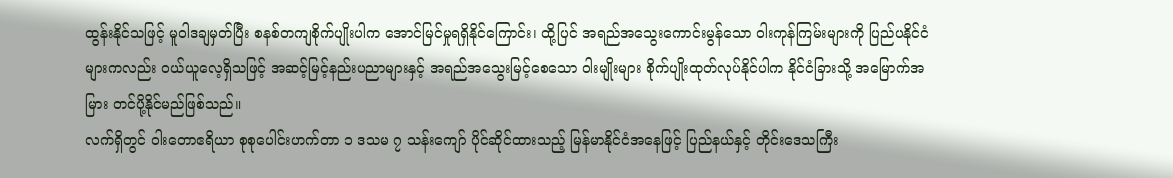ထွန်းနိုင်သဖြင့် မူဝါဒချမှတ်ပြီး စနစ်တကျစိုက်ပျိုးပါက အောင်မြင်မှုရရှိနိုင်ကြောင်း၊ ထို့ပြင် အရည်အသွေးကောင်းမွန်သော ဝါးကုန်ကြမ်းများကို ပြည်ပနိုင်ငံများကလည်း ဝယ်ယူလေ့ရှိသဖြင့် အဆင့်မြင့်နည်းပညာများနှင့် အရည်အသွေးမြင့်စေသော ဝါးမျိုးများ စိုက်ပျိုးထုတ်လုပ်နိုင်ပါက နိုင်ငံခြားသို့ အမြောက်အမြား တင်ပို့နိုင်မည်ဖြစ်သည်။
လက်ရှိတွင် ဝါးတောဧရိယာ စုစုပေါင်းဟက်တာ ၁ ဒသမ ၇ သန်းကျော် ပိုင်ဆိုင်ထားသည့် မြန်မာနိုင်ငံအနေဖြင့် ပြည်နယ်နှင့် တိုင်းဒေသကြီး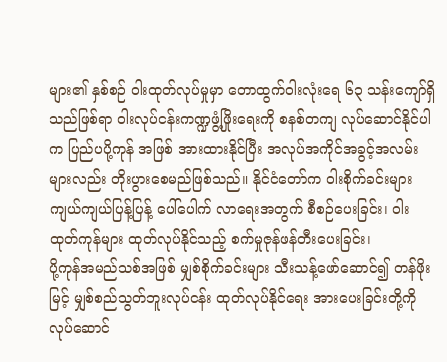များ၏ နှစ်စဉ် ဝါးထုတ်လုပ်မှုမှာ တောထွက်ဝါးလုံးရေ ၆၃ သန်းကျော်ရှိသည်ဖြစ်ရာ ဝါးလုပ်ငန်းကဏ္ဍဖွံ့ဖြိုးရေးကို စနစ်တကျ လုပ်ဆောင်နိုင်ပါက ပြည်ပပို့ကုန် အဖြစ် အားထားနိုင်ပြီး အလုပ်အကိုင်အခွင့်အလမ်းများလည်း တိုးပွားစေမည်ဖြစ်သည်။ နိုင်ငံတော်က ဝါးစိုက်ခင်းများ ကျယ်ကျယ်ပြန့်ပြန့် ပေါ်ပေါက် လာရေးအတွက် စီစဉ်ပေးခြင်း၊ ဝါးထုတ်ကုန်များ ထုတ်လုပ်နိုင်သည့် စက်မှုဇုန်ဖန်တီးပေးခြင်း၊
ပို့ကုန်အမည်သစ်အဖြစ် မျှစ်စိုက်ခင်းများ သီးသန့်ဖော်ဆောင်၍ တန်ဖိုးမြင့် မျှစ်စည်သွတ်ဘူးလုပ်ငန်း ထုတ်လုပ်နိုင်ရေး အားပေးခြင်းတို့ကို လုပ်ဆောင်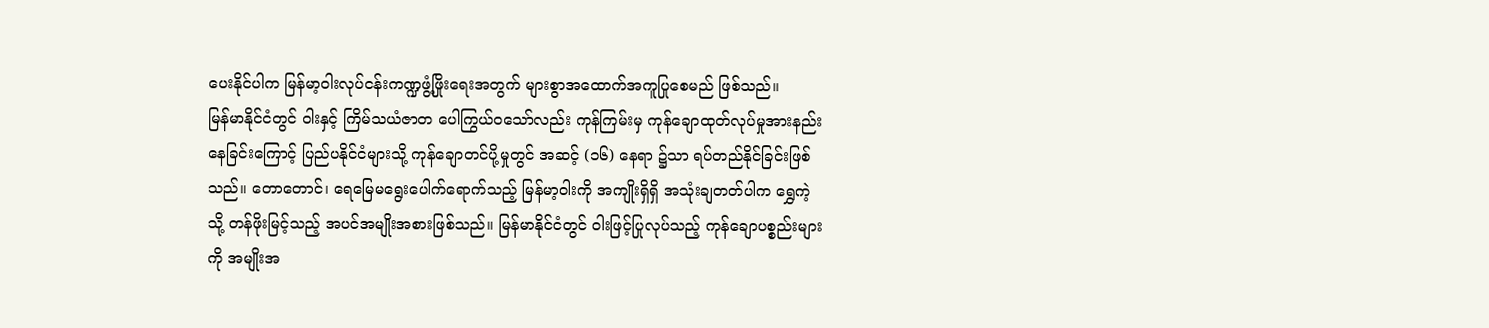ပေးနိုင်ပါက မြန်မာ့ဝါးလုပ်ငန်းကဏ္ဍဖွံ့ဖြိုးရေးအတွက် များစွာအထောက်အကူပြုစေမည် ဖြစ်သည်။
မြန်မာနိုင်ငံတွင် ဝါးနှင့် ကြိမ်သယံဇာတ ပေါကြွယ်ဝသော်လည်း ကုန်ကြမ်းမှ ကုန်ချောထုတ်လုပ်မှုအားနည်းနေခြင်းကြောင့် ပြည်ပနိုင်ငံများသို့ ကုန်ချောတင်ပို့မှုတွင် အဆင့် (၁၆) နေရာ ၌သာ ရပ်တည်နိုင်ခြင်းဖြစ်သည်။ တောတောင်၊ ရေမြေမရွေးပေါက်ရောက်သည့် မြန်မာ့ဝါးကို အကျိုးရှိရှိ အသုံးချတတ်ပါက ရွှေကဲ့သို့ တန်ဖိုးမြင့်သည့် အပင်အမျိုးအစားဖြစ်သည်။ မြန်မာနိုင်ငံတွင် ဝါးဖြင့်ပြုလုပ်သည့် ကုန်ချောပစ္စည်းများကို အမျိုးအ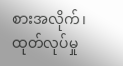စားအလိုက်၊ ထုတ်လုပ်မှု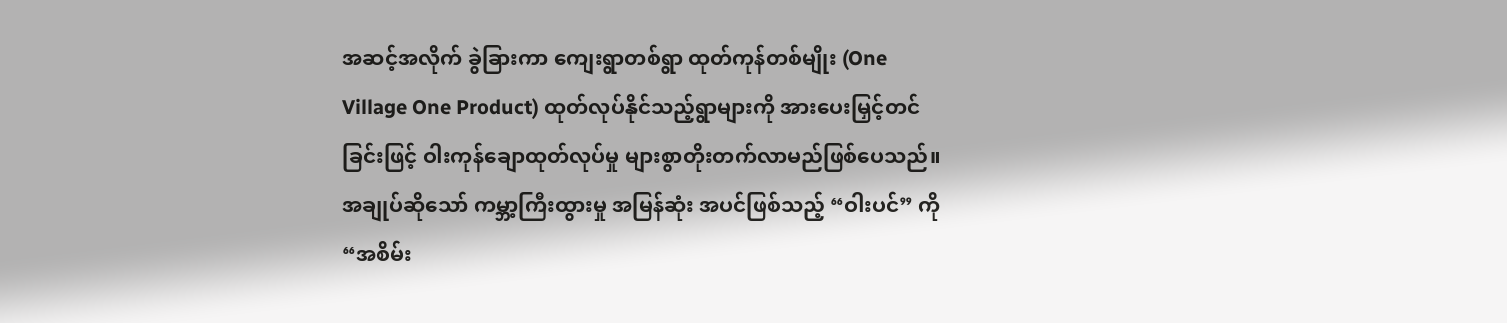အဆင့်အလိုက် ခွဲခြားကာ ကျေးရွာတစ်ရွာ ထုတ်ကုန်တစ်မျိုး (One Village One Product) ထုတ်လုပ်နိုင်သည့်ရွာများကို အားပေးမြှင့်တင်ခြင်းဖြင့် ဝါးကုန်ချောထုတ်လုပ်မှု များစွာတိုးတက်လာမည်ဖြစ်ပေသည်။
အချုပ်ဆိုသော် ကမ္ဘာ့ကြီးထွားမှု အမြန်ဆုံး အပင်ဖြစ်သည့် “ဝါးပင်” ကို “အစိမ်း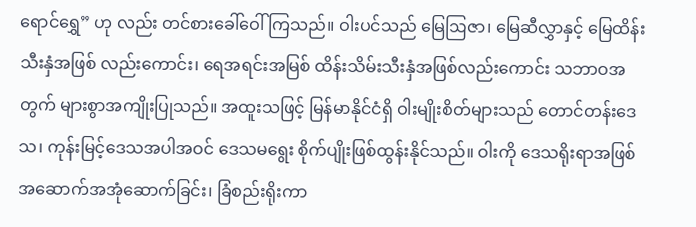ရောင်ရွှေ” ဟု လည်း တင်စားခေါ်ဝေါ်ကြသည်။ ဝါးပင်သည် မြေဩဇာ၊ မြေဆီလွှာနှင့် မြေထိန်းသီးနှံအဖြစ် လည်းကောင်း၊ ရေအရင်းအမြစ် ထိန်းသိမ်းသီးနှံအဖြစ်လည်းကောင်း သဘာဝအတွက် များစွာအကျိုးပြုသည်။ အထူးသဖြင့် မြန်မာနိုင်ငံရှိ ဝါးမျိုးစိတ်များသည် တောင်တန်းဒေသ၊ ကုန်းမြင့်ဒေသအပါအဝင် ဒေသမရွေး စိုက်ပျိုးဖြစ်ထွန်းနိုင်သည်။ ဝါးကို ဒေသရိုးရာအဖြစ် အဆောက်အအုံဆောက်ခြင်း၊ ခြံစည်းရိုးကာ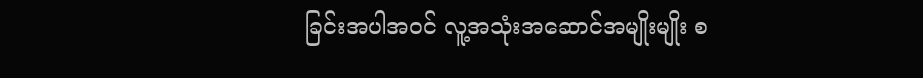ခြင်းအပါအဝင် လူ့အသုံးအဆောင်အမျိုးမျိုး စ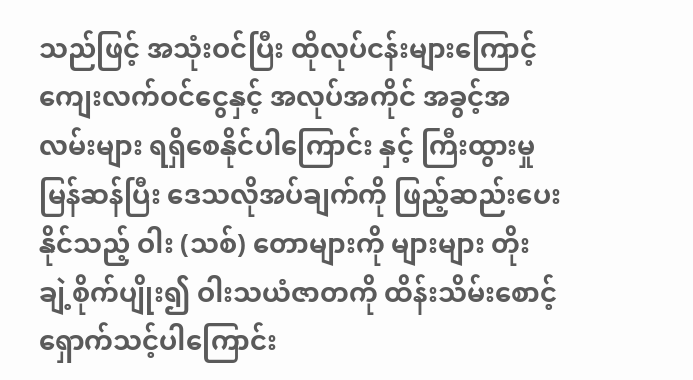သည်ဖြင့် အသုံးဝင်ပြီး ထိုလုပ်ငန်းများကြောင့် ကျေးလက်ဝင်ငွေနှင့် အလုပ်အကိုင် အခွင့်အလမ်းများ ရရှိစေနိုင်ပါကြောင်း နှင့် ကြီးထွားမှုမြန်ဆန်ပြီး ဒေသလိုအပ်ချက်ကို ဖြည့်ဆည်းပေးနိုင်သည့် ဝါး (သစ်) တောများကို များများ တိုးချဲ့စိုက်ပျိုး၍ ဝါးသယံဇာတကို ထိန်းသိမ်းစောင့်ရှောက်သင့်ပါကြောင်း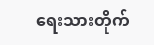ရေးသားတိုက်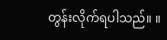တွန်းလိုက်ရပါသည်။ ။